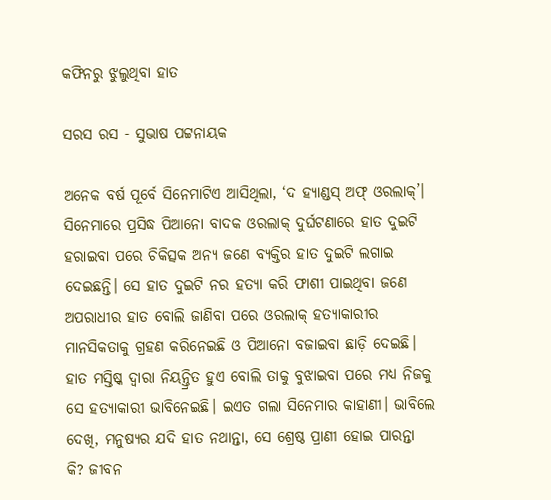କଫିନରୁ ଝୁଲୁଥିବା ହାତ

ସରସ ରସ - ସୁଭାଷ ପଟ୍ଟନାୟକ

ଅନେକ ବର୍ଷ ପୂର୍ବେ ସିନେମାଟିଏ ଆସିଥିଲା, ‘ଦ ହ୍ୟାଣ୍ଡସ୍ ଅଫ୍ ଓରଲାକ୍’। ସିନେମାରେ ପ୍ରସିଦ୍ଧ ପିଆନୋ ବାଦକ ଓରଲାକ୍ ଦୁର୍ଘଟଣାରେ ହାତ ଦୁଇଟି ହରାଇବା ପରେ ଚିକିତ୍ସକ ଅନ୍ୟ ଜଣେ ବ୍ୟକ୍ତିର ହାତ ଦୁଇଟି ଲଗାଇ ଦେଇଛନ୍ତି। ସେ ହାତ ଦୁଇଟି ନର ହତ୍ୟା କରି ଫାଶୀ ପାଇଥିବା ଜଣେ ଅପରାଧୀର ହାତ ବୋଲି ଜାଣିବା ପରେ ଓରଲାକ୍ ହତ୍ୟାକାରୀର ମାନସିକତାକୁ ଗ୍ରହଣ କରିନେଇଛି ଓ ପିଆନୋ ବଜାଇବା ଛାଡ଼ି ଦେଇଛି। ହାତ ମସ୍ତିଷ୍କ ଦ୍ବାରା ନିୟନ୍ତ୍ରିତ ହୁଏ ବୋଲି ତାକୁ ବୁଝାଇବା ପରେ ମଧ୍ୟ ନିଜକୁ ସେ ହତ୍ୟାକାରୀ ଭାବିନେଇଛି। ଇଏତ ଗଲା ସିନେମାର କାହାଣୀ। ଭାବିଲେ ଦେଖି, ମନୁଷ୍ୟର ଯଦି ହାତ ନଥାନ୍ତା, ସେ ଶ୍ରେଷ୍ଠ ପ୍ରାଣୀ ହୋଇ ପାରନ୍ତା କି? ଜୀବନ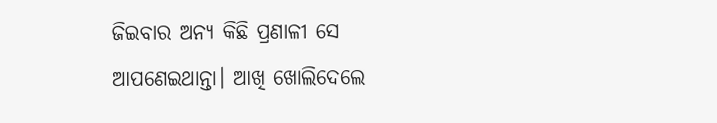ଜିଇବାର ଅନ୍ୟ କିଛି ପ୍ରଣାଳୀ ସେ ଆପଣେଇଥାନ୍ତା। ଆଖି ଖୋଲିଦେଲେ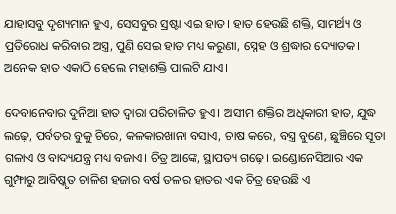ଯାହାସବୁ ଦୃଶ୍ୟମାନ ହୁଏ, ସେସବୁର ସ୍ରଷ୍ଟା ଏଇ ହାତ। ହାତ ହେଉଛି ଶକ୍ତି, ସାମର୍ଥ୍ୟ ଓ ପ୍ରତିରୋଧ କରିବାର ଅସ୍ତ୍ର, ପୁଣି ସେଇ ହାତ ମଧ୍ୟ କରୁଣା, ସ୍ନେହ ଓ ଶ୍ରଦ୍ଧାର ଦ୍ୟୋତକ। ଅନେକ ହାତ ଏକାଠି ହେଲେ ମହାଶକ୍ତି ପାଲଟି ଯାଏ।

ଦେବାନେବାର ଦୁନିଆ ହାତ ଦ୍ବାରା ପରିଚାଳିତ ହୁଏ। ଅସୀମ ଶକ୍ତିର ଅଧିକାରୀ ହାତ, ଯୁଦ୍ଧ ଲଢ଼େ, ପର୍ବତର ବୁକୁ ଚିରେ, କଳକାରଖାନା ବସାଏ, ଚାଷ କରେ, ବସ୍ତ୍ର ବୁଣେ, ଛୁଞ୍ଚିରେ ସୂତା ଗଳାଏ ଓ ବାଦ୍ୟଯନ୍ତ୍ର ମଧ୍ୟ ବଜାଏ। ଚିତ୍ର ଆଙ୍କେ, ସ୍ଥାପତ୍ୟ ଗଢ଼େ। ଇଣ୍ଡୋନେସିଆର ଏକ ଗୁମ୍ଫାରୁ ଆବିଷ୍କୃତ ଚାଳିଶ ହଜାର ବର୍ଷ ତଳର ହାତର ଏକ ଚିତ୍ର ହେଉଛି ଏ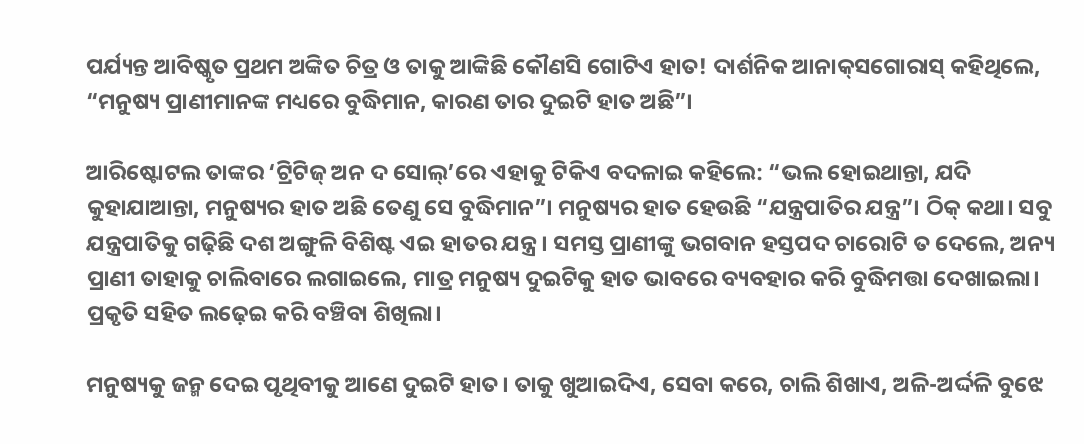ପର୍ଯ୍ୟନ୍ତ ଆବିଷ୍କୃତ ପ୍ରଥମ ଅଙ୍କିତ ଚିତ୍ର ଓ ତାକୁ ଆଙ୍କିଛି କୌଣସି ଗୋଟିଏ ହାତ! ଦାର୍ଶନିକ ଆନାକ୍‌ସଗୋରାସ୍ କହିଥିଲେ, “ମନୁଷ୍ୟ ପ୍ରାଣୀମାନଙ୍କ ମଧ୍ୟରେ ବୁଦ୍ଧିମାନ, କାରଣ ତାର ଦୁଇଟି ହାତ ଅଛି”।

ଆରିଷ୍ଟୋଟଲ ତାଙ୍କର ‘ଟ୍ରିଟିଜ୍ ଅନ ଦ ସୋଲ୍’ରେ ଏହାକୁ ଟିକିଏ ବଦଳାଇ କହିଲେ: “ଭଲ ହୋଇଥାନ୍ତା, ଯଦି କୁହାଯାଆନ୍ତା, ମନୁଷ୍ୟର ହାତ ଅଛି ତେଣୁ ସେ ବୁଦ୍ଧିମାନ”। ମନୁଷ୍ୟର ହାତ ହେଉଛି “ଯନ୍ତ୍ରପାତିର ଯନ୍ତ୍ର”। ଠିକ୍ କଥା। ସବୁ ଯନ୍ତ୍ରପାତିକୁ ଗଢ଼ିଛି ଦଶ ଅଙ୍ଗୁଳି ବିଶିଷ୍ଟ ଏଇ ହାତର ଯନ୍ତ୍ର। ସମସ୍ତ ପ୍ରାଣୀଙ୍କୁ ଭଗବାନ ହସ୍ତପଦ ଚାରୋଟି ତ ଦେଲେ, ଅନ୍ୟ ପ୍ରାଣୀ ତାହାକୁ ଚାଲିବାରେ ଲଗାଇଲେ, ମାତ୍ର ମନୁଷ୍ୟ ଦୁଇଟିକୁ ହାତ ଭାବରେ ବ୍ୟବହାର କରି ବୁଦ୍ଧିମତ୍ତା ଦେଖାଇଲା। ପ୍ରକୃତି ସହିତ ଲଢ଼େଇ କରି ବଞ୍ଚିବା ଶିଖିଲା।

ମନୁଷ୍ୟକୁ ଜନ୍ମ ଦେଇ ପୃଥିବୀକୁ ଆଣେ ଦୁଇଟି ହାତ। ତାକୁ ଖୁଆଇଦିଏ, ସେବା କରେ, ଚାଲି ଶିଖାଏ, ଅଳି-ଅର୍ଦ୍ଦଳି ବୁଝେ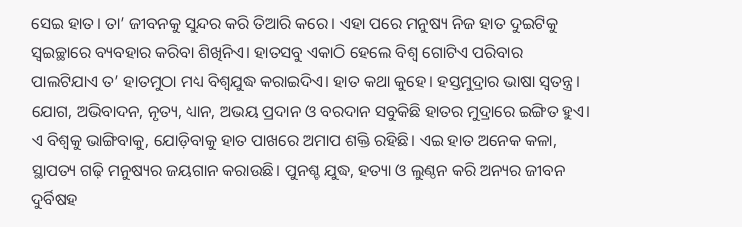ସେଇ ହାତ। ତା’ ଜୀବନକୁ ସୁନ୍ଦର କରି ତିଆରି କରେ। ଏହା ପରେ ମନୁଷ୍ୟ ନିଜ ହାତ ଦୁଇଟିକୁ ସ୍ବଇଚ୍ଛାରେ ବ୍ୟବହାର କରିବା ଶିଖିନିଏ। ହାତସବୁ ଏକାଠି ହେଲେ ବିଶ୍ବ ଗୋଟିଏ ପରିବାର ପାଲଟିଯାଏ ତ’ ହାତମୁଠା ମଧ୍ୟ ବିଶ୍ବଯୁଦ୍ଧ କରାଇଦିଏ। ହାତ କଥା କୁହେ। ହସ୍ତମୁଦ୍ରାର ଭାଷା ସ୍ବତନ୍ତ୍ର। ଯୋଗ, ଅଭିବାଦନ, ନୃତ୍ୟ, ଧ୍ୟାନ, ଅଭୟ ପ୍ରଦାନ ଓ ବରଦାନ ସବୁକିଛି ହାତର ମୁଦ୍ରାରେ ଇଙ୍ଗିତ ହୁଏ। ଏ ବିଶ୍ବକୁ ଭାଙ୍ଗିବାକୁ, ଯୋଡ଼ିବାକୁ ହାତ ପାଖରେ ଅମାପ ଶକ୍ତି ରହିଛି। ଏଇ ହାତ ଅନେକ କଳା, ସ୍ଥାପତ୍ୟ ଗଢ଼ି ମନୁଷ୍ୟର ଜୟଗାନ କରାଉଛି। ପୁନଶ୍ଚ ଯୁଦ୍ଧ, ହତ୍ୟା ଓ ଲୁଣ୍ଠନ କରି ଅନ୍ୟର ଜୀବନ ଦୁର୍ବିଷହ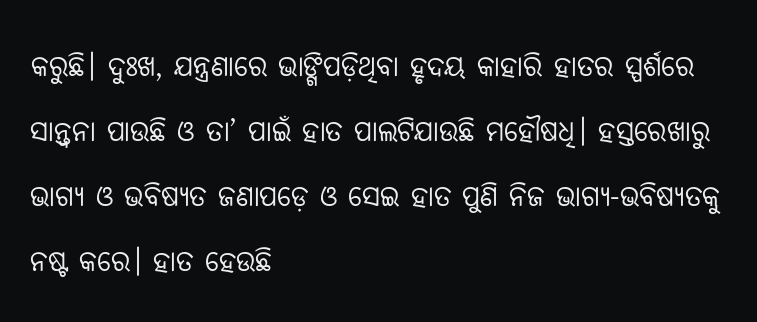କରୁଛି। ଦୁଃଖ, ଯନ୍ତ୍ରଣାରେ ଭାଙ୍ଗିପଡ଼ିଥିବା ହୃଦୟ କାହାରି ହାତର ସ୍ପର୍ଶରେ ସାନ୍ତ୍ବନା ପାଉଛି ଓ ତା’ ପାଇଁ ହାତ ପାଲଟିଯାଉଛି ମହୌଷଧି। ହସ୍ତରେଖାରୁ ଭାଗ୍ୟ ଓ ଭବିଷ୍ୟତ ଜଣାପଡ଼େ ଓ ସେଇ ହାତ ପୁଣି ନିଜ ଭାଗ୍ୟ-ଭବିଷ୍ୟତକୁ ନଷ୍ଟ କରେ। ହାତ ହେଉଛି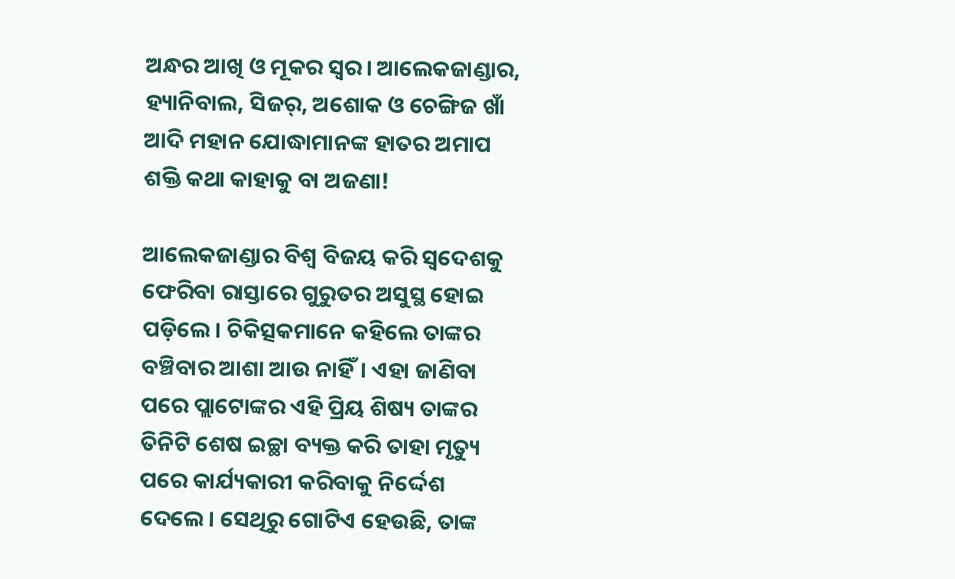ଅନ୍ଧର ଆଖି ଓ ମୂକର ସ୍ବର। ଆଲେକଜାଣ୍ଡାର, ହ୍ୟାନିବାଲ, ସିଜର୍, ଅଶୋକ ଓ ଚେଙ୍ଗିଜ ଖାଁ ଆଦି ମହାନ ଯୋଦ୍ଧାମାନଙ୍କ ହାତର ଅମାପ ଶକ୍ତି କଥା କାହାକୁ ବା ଅଜଣା!

ଆଲେକଜାଣ୍ଡାର ବିଶ୍ବ ବିଜୟ କରି ସ୍ବଦେଶକୁ ଫେରିବା ରାସ୍ତାରେ ଗୁରୁତର ଅସୁସ୍ଥ ହୋଇ ପଡ଼ିଲେ। ଚିକିତ୍ସକମାନେ କହିଲେ ତାଙ୍କର ବଞ୍ଚିବାର ଆଶା ଆଉ ନାହିଁ। ଏହା ଜାଣିବା ପରେ ପ୍ଲାଟୋଙ୍କର ଏହି ପ୍ରିୟ ଶିଷ୍ୟ ତାଙ୍କର ତିନିଟି ଶେଷ ଇଚ୍ଛା ବ୍ୟକ୍ତ କରି ତାହା ମୃତ୍ୟୁ ପରେ କାର୍ଯ୍ୟକାରୀ କରିବାକୁ ନିର୍ଦ୍ଦେଶ ଦେଲେ। ସେଥିରୁ ଗୋଟିଏ ହେଉଛି, ତାଙ୍କ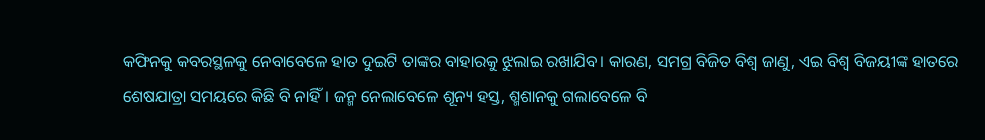କଫିନକୁ କବରସ୍ଥଳକୁ ନେବାବେଳେ ହାତ ଦୁଇଟି ତାଙ୍କର ବାହାରକୁ ଝୁଲାଇ ରଖାଯିବ। କାରଣ, ସମଗ୍ର ବିଜିତ ବିଶ୍ବ ଜାଣୁ, ଏଇ ବିଶ୍ବ ବିଜୟୀଙ୍କ ହାତରେ ଶେଷଯାତ୍ରା ସମୟରେ କିଛି ବି ନାହିଁ। ଜନ୍ମ ନେଲାବେଳେ ଶୂନ୍ୟ ହସ୍ତ, ଶ୍ମଶାନକୁ ଗଲାବେଳେ ବି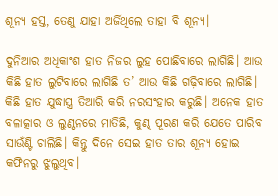ଶୂନ୍ୟ ହସ୍ତ, ତେଣୁ ଯାହା ଅର୍ଜିଥିଲେ ତାହା ବି ଶୂନ୍ୟ।

ଦୁନିଆର ଅଧିକାଂଶ ହାତ ନିଜର ଲୁହ ପୋଛିବାରେ ଲାଗିଛି। ଆଉ କିଛି ହାତ ଲୁଟିବାରେ ଲାଗିଛି ତ’ ଆଉ କିଛି ଗଢ଼ିବାରେ ଲାଗିଛି। କିଛି ହାତ ଯୁଦ୍ଧାସ୍ତ୍ର ତିଆରି କରି ନରସଂହାର କରୁଛି। ଅନେକ ହାତ ବଳାତ୍କାର ଓ ଲୁଣ୍ଠନରେ ମାତିଛି, କୁଣ୍ଢ ପୂରଣ କରି ଯେତେ ପାରିବ ସାଉଁଣ୍ଟି ଚାଲିଛି। କିନ୍ତୁ ଦିନେ ସେଇ ହାତ ତାର ଶୂନ୍ୟ ହୋଇ କଫିନରୁ ଝୁଲୁଥିବ।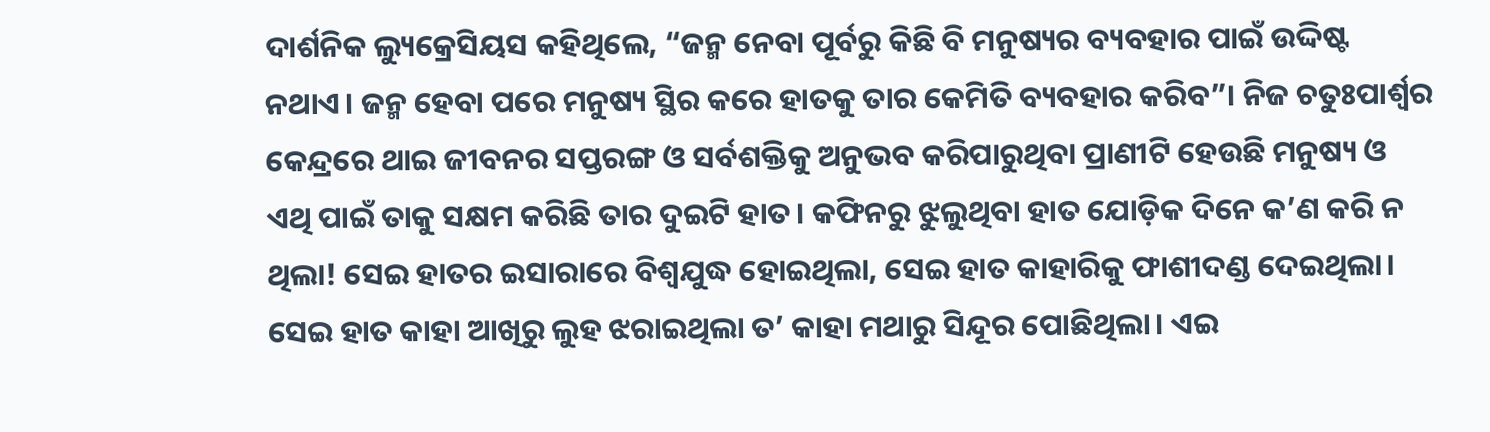ଦାର୍ଶନିକ ଲ୍ୟୁକ୍ରେସିୟସ କହିଥିଲେ, “ଜନ୍ମ ନେବା ପୂର୍ବରୁ କିଛି ବି ମନୁଷ୍ୟର ବ୍ୟବହାର ପାଇଁ ଉଦ୍ଦିଷ୍ଟ ନଥାଏ। ଜନ୍ମ ହେବା ପରେ ମନୁଷ୍ୟ ସ୍ଥିର କରେ ହାତକୁ ତାର କେମିତି ବ୍ୟବହାର କରିବ”। ନିଜ ଚତୁଃପାର୍ଶ୍ବର କେନ୍ଦ୍ରରେ ଥାଇ ଜୀବନର ସପ୍ତରଙ୍ଗ ଓ ସର୍ବଶକ୍ତିକୁ ଅନୁଭବ କରିପାରୁଥିବା ପ୍ରାଣୀଟି ହେଉଛି ମନୁଷ୍ୟ ଓ ଏଥି ପାଇଁ ତାକୁ ସକ୍ଷମ କରିଛି ତାର ଦୁଇଟି ହାତ। କଫିନରୁ ଝୁଲୁଥିବା ହାତ ଯୋଡ଼ିକ ଦିନେ କ’ଣ କରି ନ ଥିଲା! ସେଇ ହାତର ଇସାରାରେ ବିଶ୍ବଯୁଦ୍ଧ ହୋଇଥିଲା, ସେଇ ହାତ କାହାରିକୁ ଫାଶୀଦଣ୍ଡ ଦେଇଥିଲା। ସେଇ ହାତ କାହା ଆଖିରୁ ଲୁହ ଝରାଇଥିଲା ତ’ କାହା ମଥାରୁ ସିନ୍ଦୂର ପୋଛିଥିଲା। ଏଇ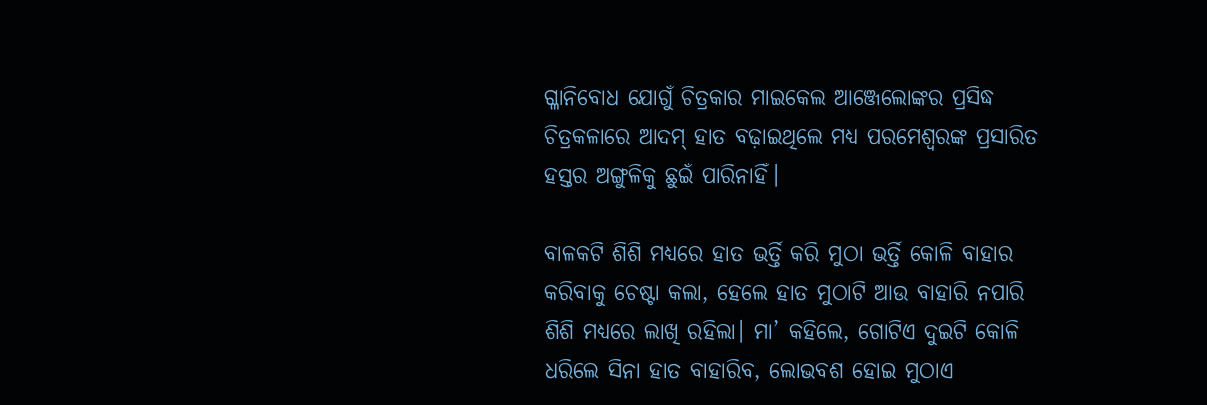ଗ୍ଳାନିବୋଧ ଯୋଗୁଁ ଚିତ୍ରକାର ମାଇକେଲ ଆଞ୍ଜେଲୋଙ୍କର ପ୍ରସିଦ୍ଧ ଚିତ୍ରକଳାରେ ଆଦମ୍ ହାତ ବଢ଼ାଇଥିଲେ ମଧ୍ୟ ପରମେଶ୍ବରଙ୍କ ପ୍ରସାରିତ ହସ୍ତର ଅଙ୍ଗୁଳିକୁ ଛୁଇଁ ପାରିନାହିଁ।

ବାଳକଟି ଶିଶି ମଧ୍ୟରେ ହାତ ଭର୍ତ୍ତି କରି ମୁଠା ଭର୍ତ୍ତି କୋଳି ବାହାର କରିବାକୁ ଚେଷ୍ଟା କଲା, ହେଲେ ହାତ ମୁଠାଟି ଆଉ ବାହାରି ନପାରି ଶିଶି ମଧ୍ୟରେ ଲାଖି ରହିଲା। ମା’ କହିଲେ, ଗୋଟିଏ ଦୁଇଟି କୋଳି ଧରିଲେ ସିନା ହାତ ବାହାରିବ, ଲୋଭବଶ ହୋଇ ମୁଠାଏ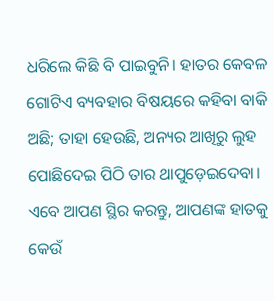ଧରିଲେ କିଛି ବି ପାଇବୁନି। ହାତର କେବଳ ଗୋଟିଏ ବ୍ୟବହାର ବିଷୟରେ କହିବା ବାକି ଅଛି‌; ତାହା ହେଉଛି, ଅନ୍ୟର ଆଖିରୁ ଲୁହ ପୋଛିଦେଇ ପିଠି ତାର ଥାପୁଡ଼େଇଦେବା। ଏବେ ଆପଣ ସ୍ଥିର କରନ୍ତୁ, ଆପଣଙ୍କ ହାତକୁ କେଉଁ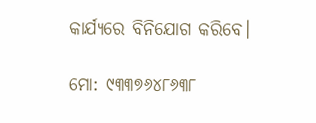କାର୍ଯ୍ୟରେ ବିନିଯୋଗ କରିବେ।

ମୋ: ୯୩୩୭୬୪୮୬୩୮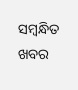ସମ୍ବନ୍ଧିତ ଖବର